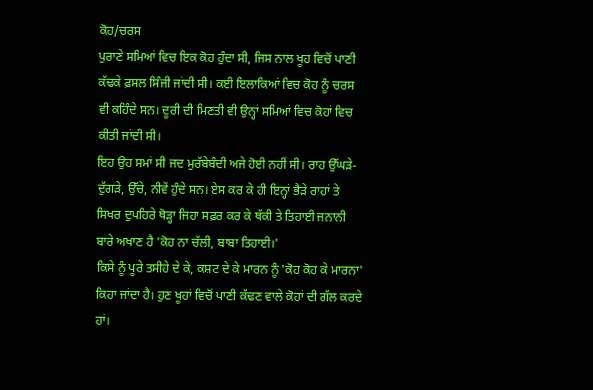ਕੋਹ/ਚਰਸ
ਪੁਰਾਣੇ ਸਮਿਆਂ ਵਿਚ ਇਕ ਕੋਹ ਹੁੰਦਾ ਸੀ, ਜਿਸ ਨਾਲ ਖੂਹ ਵਿਚੋਂ ਪਾਣੀ ਕੱਢਕੇ ਫ਼ਸਲ ਸਿੰਜੀ ਜਾਂਦੀ ਸੀ। ਕਈ ਇਲਾਕਿਆਂ ਵਿਚ ਕੋਹ ਨੂੰ ਚਰਸ ਵੀ ਕਹਿੰਦੇ ਸਨ। ਦੂਰੀ ਦੀ ਮਿਣਤੀ ਵੀ ਉਨ੍ਹਾਂ ਸਮਿਆਂ ਵਿਚ ਕੋਹਾਂ ਵਿਚ ਕੀਤੀ ਜਾਂਦੀ ਸੀ।
ਇਹ ਉਹ ਸਮਾਂ ਸੀ ਜਦ ਮੁਰੱਬੇਬੰਦੀ ਅਜੇ ਹੋਈ ਨਹੀਂ ਸੀ। ਰਾਹ ਉੱਘੜੇ- ਦੁੱਗੜੇ, ਉੱਚੇ, ਨੀਵੇਂ ਹੁੰਦੇ ਸਨ। ਏਸ ਕਰ ਕੇ ਹੀ ਇਨ੍ਹਾਂ ਭੈੜੇ ਰਾਹਾਂ ਤੇ ਸਿਖਰ ਦੁਪਹਿਰੇ ਥੋੜ੍ਹਾ ਜਿਹਾ ਸਫ਼ਰ ਕਰ ਕੇ ਥੱਕੀ ਤੇ ਤਿਹਾਈ ਜਨਾਨੀ ਬਾਰੇ ਅਖਾਣ ਹੈ 'ਕੋਹ ਨਾ ਚੱਲੀ, ਬਾਬਾ ਤਿਹਾਈ।'
ਕਿਸੇ ਨੂੰ ਪੂਰੇ ਤਸੀਹੇ ਦੇ ਕੇ, ਕਸ਼ਟ ਦੇ ਕੇ ਮਾਰਨ ਨੂੰ 'ਕੋਹ ਕੋਹ ਕੇ ਮਾਰਨਾ' ਕਿਹਾ ਜਾਂਦਾ ਹੈ। ਹੁਣ ਖੂਹਾਂ ਵਿਚੋਂ ਪਾਣੀ ਕੱਢਣ ਵਾਲੇ ਕੋਹਾਂ ਦੀ ਗੱਲ ਕਰਦੇ ਹਾਂ।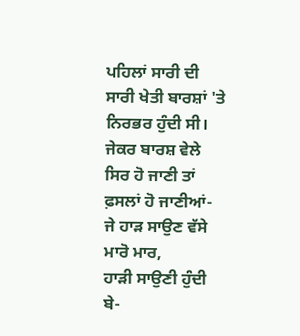ਪਹਿਲਾਂ ਸਾਰੀ ਦੀ ਸਾਰੀ ਖੇਤੀ ਬਾਰਸ਼ਾਂ 'ਤੇ ਨਿਰਭਰ ਹੁੰਦੀ ਸੀ। ਜੇਕਰ ਬਾਰਸ਼ ਵੇਲੇ ਸਿਰ ਹੋ ਜਾਣੀ ਤਾਂ ਫ਼ਸਲਾਂ ਹੋ ਜਾਣੀਆਂ-
ਜੇ ਹਾੜ ਸਾਉਣ ਵੱਸੇ ਮਾਰੋ ਮਾਰ,
ਹਾੜੀ ਸਾਉਣੀ ਹੁੰਦੀ ਬੇ-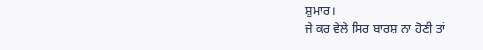ਸ਼ੁਮਾਰ।
ਜੇ ਕਰ ਵੇਲੇ ਸਿਰ ਬਾਰਸ਼ ਨਾ ਹੋਣੀ ਤਾਂ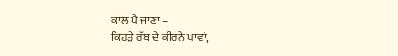ਕਾਲ ਪੈ ਜਾਣਾ –
ਕਿਹੜੇ ਰੱਬ ਦੇ ਕੀਰਨੇ ਪਾਵਾਂ,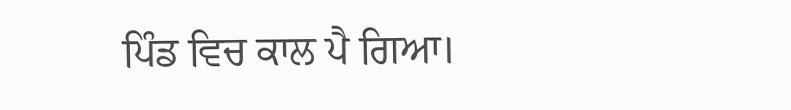ਪਿੰਡ ਵਿਚ ਕਾਲ ਪੈ ਗਿਆ।